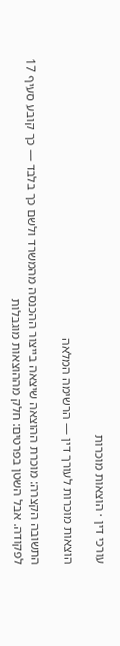עורכי דין · הוצאות מוכרות

הוצאות מוכרות לעורך דין — הרשימה המלאה

התשובה הקצרה: מוכרת ההוצאה שיצאה בייצור ההכנסה מהמשרד ולשם כך בלבד — כך קובע סעיף 17 לפקודה. אבל השטן בפרטים: חלק מההוצאות מוגבלות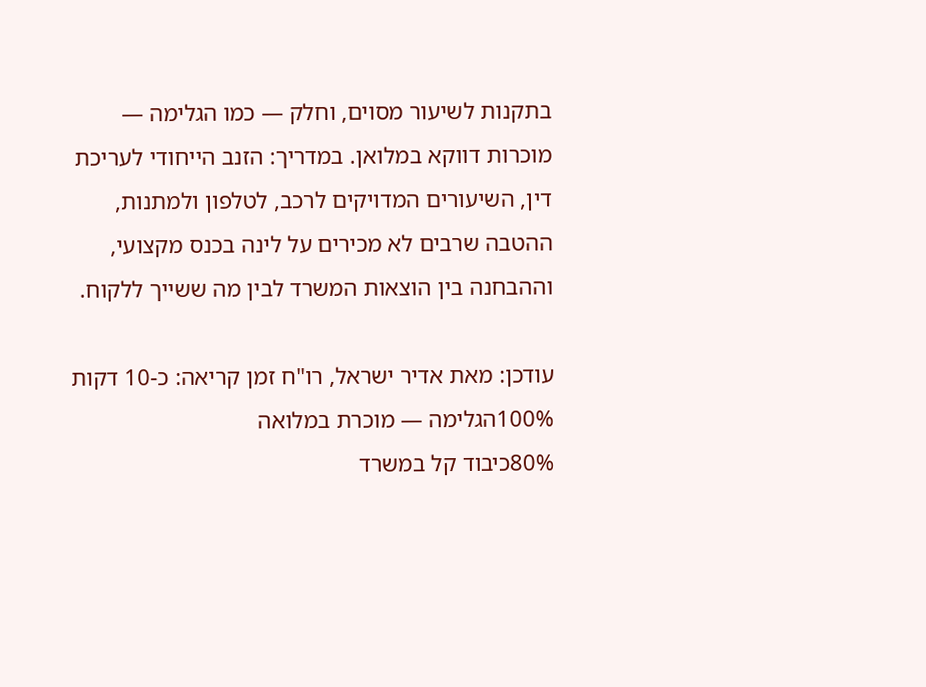בתקנות לשיעור מסוים, וחלק — כמו הגלימה — מוכרות דווקא במלואן. במדריך: הזנב הייחודי לעריכת דין, השיעורים המדויקים לרכב, לטלפון ולמתנות, ההטבה שרבים לא מכירים על לינה בכנס מקצועי, וההבחנה בין הוצאות המשרד לבין מה ששייך ללקוח.

עודכן: מאת אדיר ישראל, רו"ח זמן קריאה: כ-10 דקות
100%הגלימה — מוכרת במלואה
80%כיבוד קל במשרד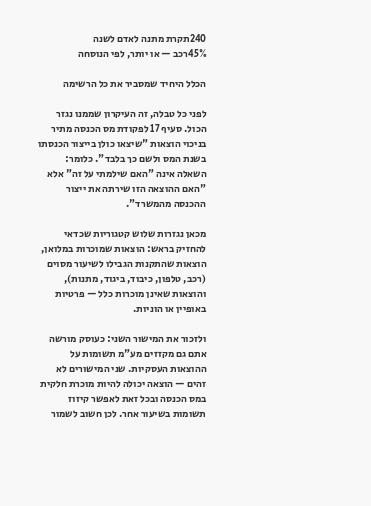240תקרת מתנה לאדם לשנה
45%רכב — או יותר, לפי הנוסחה

הכלל היחיד שמסביר את כל הרשימה

לפני כל טבלה, זה העיקרון שממנו נגזר הכול. סעיף 17 לפקודת מס הכנסה מתיר בניכוי הוצאות "שיצאו כולן בייצור הכנסתו בשנת המס ולשם כך בלבד". כלומר: השאלה אינה "האם שילמתי על זה" אלא "האם ההוצאה הזו שירתה את ייצור ההכנסה מהמשרד".

מכאן נגזרות שלוש קטגוריות שכדאי להחזיק בראש: הוצאות שמוכרות במלואן, הוצאות שהתקנות הגבילו לשיעור מסוים (רכב, טלפון, כיבוד, ביגוד, מתנות), והוצאות שאינן מוכרות כלל — פרטיות באופיין או הוניות.

ולזכור את המישור השני: כעוסק מורשה אתם גם מקזזים מע"מ תשומות על ההוצאות העסקיות. שני המישורים לא זהים — הוצאה יכולה להיות מוכרת חלקית במס הכנסה ובכל זאת לאפשר קיזוז תשומות בשיעור אחר. לכן חשוב לשמור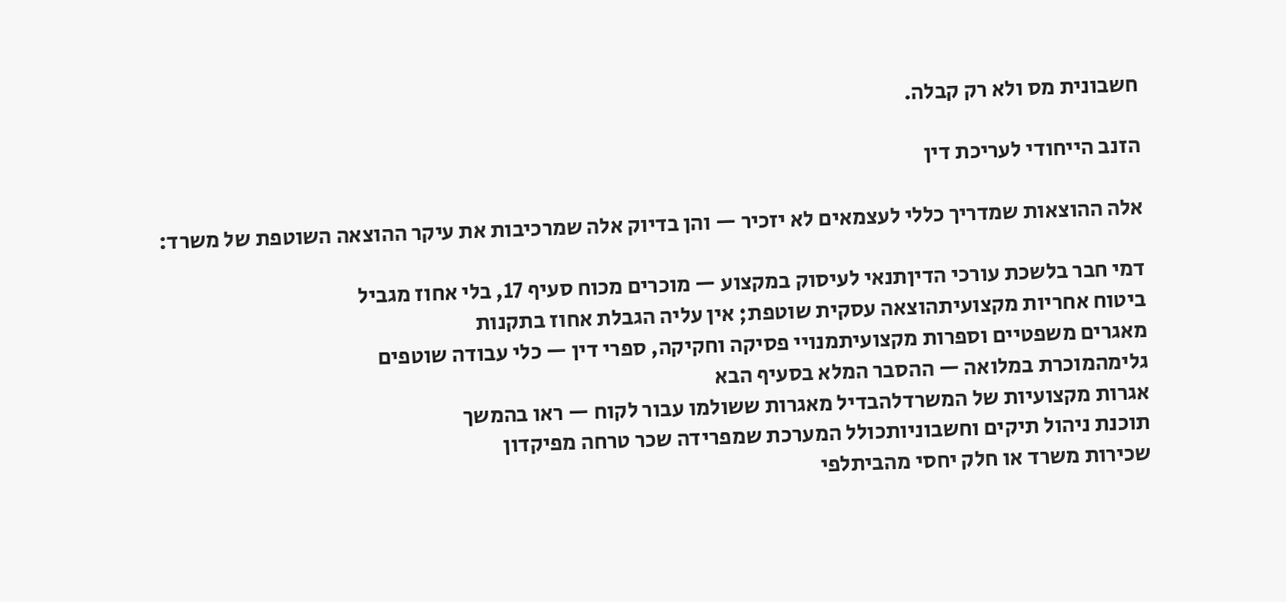חשבונית מס ולא רק קבלה.

הזנב הייחודי לעריכת דין

אלה ההוצאות שמדריך כללי לעצמאים לא יזכיר — והן בדיוק אלה שמרכיבות את עיקר ההוצאה השוטפת של משרד:

דמי חבר בלשכת עורכי הדיןתנאי לעיסוק במקצוע — מוכרים מכוח סעיף 17, בלי אחוז מגביל
ביטוח אחריות מקצועיתהוצאה עסקית שוטפת; אין עליה הגבלת אחוז בתקנות
מאגרים משפטיים וספרות מקצועיתמנויי פסיקה וחקיקה, ספרי דין — כלי עבודה שוטפים
גלימהמוכרת במלואה — ההסבר המלא בסעיף הבא
אגרות מקצועיות של המשרדלהבדיל מאגרות ששולמו עבור לקוח — ראו בהמשך
תוכנת ניהול תיקים וחשבוניותכולל המערכת שמפרידה שכר טרחה מפיקדון
שכירות משרד או חלק יחסי מהביתלפי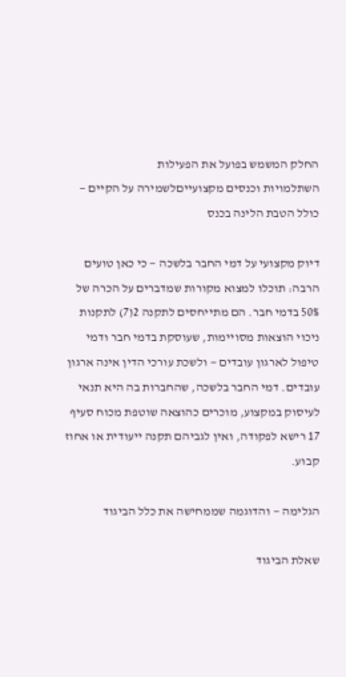החלק המשמש בפועל את הפעילות
השתלמויות וכנסים מקצועייםלשמירה על הקיים — כולל הטבת הלינה בכנס

דיוק מקצועי על דמי החבר בלשכה — כי כאן טועים הרבה: תוכלו למצוא מקורות שמדברים על הכרה של 50% בדמי חבר. הם מתייחסים לתקנה 2(7) לתקנות ניכוי הוצאות מסויימות, שעוסקת בדמי חבר ודמי טיפול לארגון עובדים — ולשכת עורכי הדין אינה ארגון עובדים. דמי החבר בלשכה, שהחברות בה היא תנאי לעיסוק במקצוע, מוכרים כהוצאה שוטפת מכוח סעיף 17 רישא לפקודה, ואין לגביהם תקנה ייעודית או אחוז קבוע.

הגלימה — והדוגמה שממחישה את כלל הביגוד

שאלת הביגוד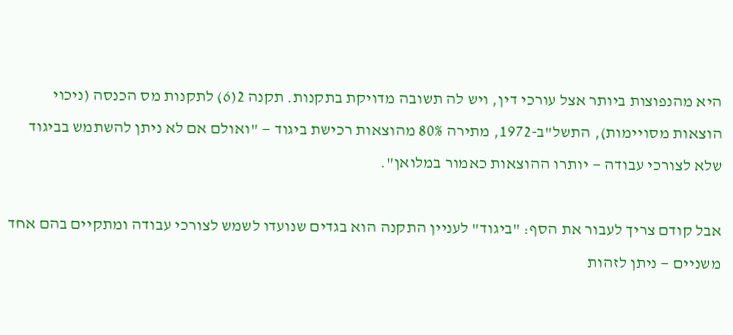היא מהנפוצות ביותר אצל עורכי דין, ויש לה תשובה מדויקת בתקנות. תקנה 2(6) לתקנות מס הכנסה (ניכוי הוצאות מסויימות), התשל"ב-1972, מתירה 80% מהוצאות רכישת ביגוד — "ואולם אם לא ניתן להשתמש בביגוד שלא לצורכי עבודה — יותרו ההוצאות כאמור במלואן".

אבל קודם צריך לעבור את הסף: "ביגוד" לעניין התקנה הוא בגדים שנועדו לשמש לצורכי עבודה ומתקיים בהם אחד משניים — ניתן לזהות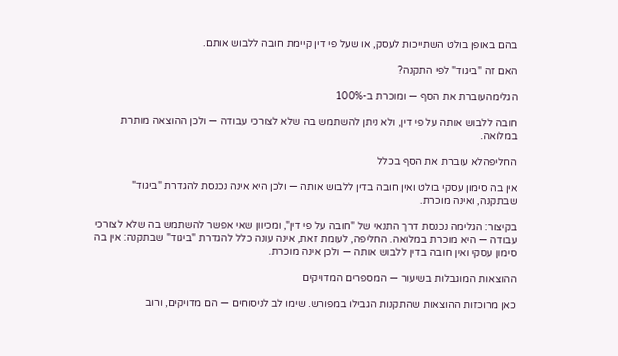בהם באופן בולט השתייכות לעסק, או שעל פי דין קיימת חובה ללבוש אותם.

האם זה "ביגוד" לפי התקנה?

הגלימהעוברת את הסף — ומוכרת ב-100%

חובה ללבוש אותה על פי דין, ולא ניתן להשתמש בה שלא לצורכי עבודה — ולכן ההוצאה מותרת במלואה.

החליפהלא עוברת את הסף בכלל

אין בה סימון עסקי בולט ואין חובה בדין ללבוש אותה — ולכן היא אינה נכנסת להגדרת "ביגוד" שבתקנה, ואינה מוכרת.

בקיצור: הגלימה נכנסת דרך התנאי של "חובה על פי דין", ומכיוון שאי אפשר להשתמש בה שלא לצורכי עבודה — היא מוכרת במלואה. החליפה, לעומת זאת, אינה עונה כלל להגדרת "ביגוד" שבתקנה: אין בה סימון עסקי ואין חובה בדין ללבוש אותה — ולכן אינה מוכרת.

ההוצאות המוגבלות בשיעור — המספרים המדויקים

כאן מרוכזות ההוצאות שהתקנות הגבילו במפורש. שימו לב לניסוחים — הם מדויקים, ורוב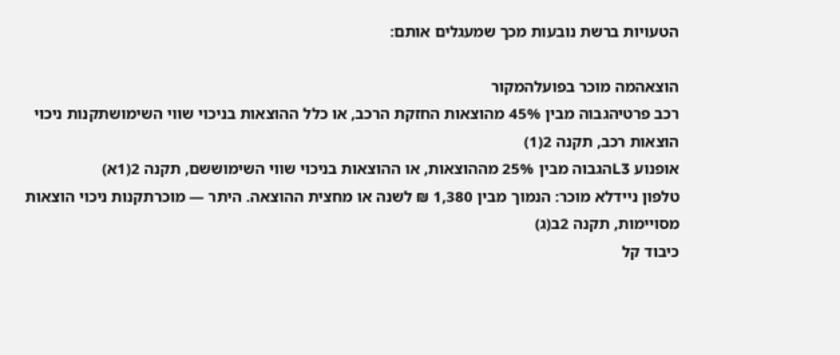הטעויות ברשת נובעות מכך שמעגלים אותם:

הוצאהמה מוכר בפועלהמקור
רכב פרטיהגבוה מבין 45% מהוצאות החזקת הרכב, או כלל ההוצאות בניכוי שווי השימושתקנות ניכוי הוצאות רכב, תקנה 2(1)
אופנוע L3הגבוה מבין 25% מההוצאות, או ההוצאות בניכוי שווי השימוששם, תקנה 2(1א)
טלפון ניידלא מוכר: הנמוך מבין 1,380 ₪ לשנה או מחצית ההוצאה. היתר — מוכרתקנות ניכוי הוצאות מסויימות, תקנה 2ב(ג)
כיבוד קל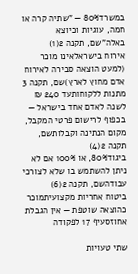במשרד80% — "שתיה קרה או חמה, עוגיות וכיוצא באלה"שם, תקנה 2(1)
אירוח בישראלאינו מוכר (למעט הוצאה סבירה לאירוח אדם מחוץ לארץ)שם, תקנה 3
מתנות ללקוחותעד 240 ₪ לשנה לאדם אחד בישראל — בכפוף לרישום פרטי המקבל, מקום הנתינה וקבלותשם, תקנה 2(4)
ביגוד80%, או 100% אם לא ניתן להשתמש בו שלא לצורכי עבודהשם, תקנה 2(6)
ביטוח אחריות מקצועיתמוכר כהוצאה שוטפת — אין הגבלת אחוזסעיף 17 לפקודה

שתי טעויות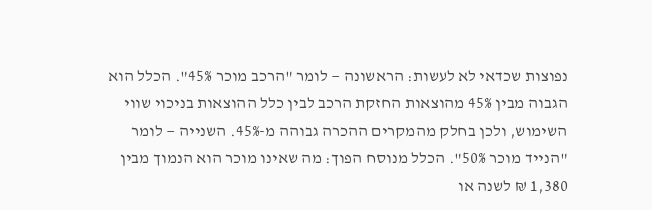נפוצות שכדאי לא לעשות: הראשונה — לומר "הרכב מוכר 45%". הכלל הוא הגבוה מבין 45% מהוצאות החזקת הרכב לבין כלל ההוצאות בניכוי שווי השימוש, ולכן בחלק מהמקרים ההכרה גבוהה מ-45%. השנייה — לומר "הנייד מוכר 50%". הכלל מנוסח הפוך: מה שאינו מוכר הוא הנמוך מבין 1,380 ₪ לשנה או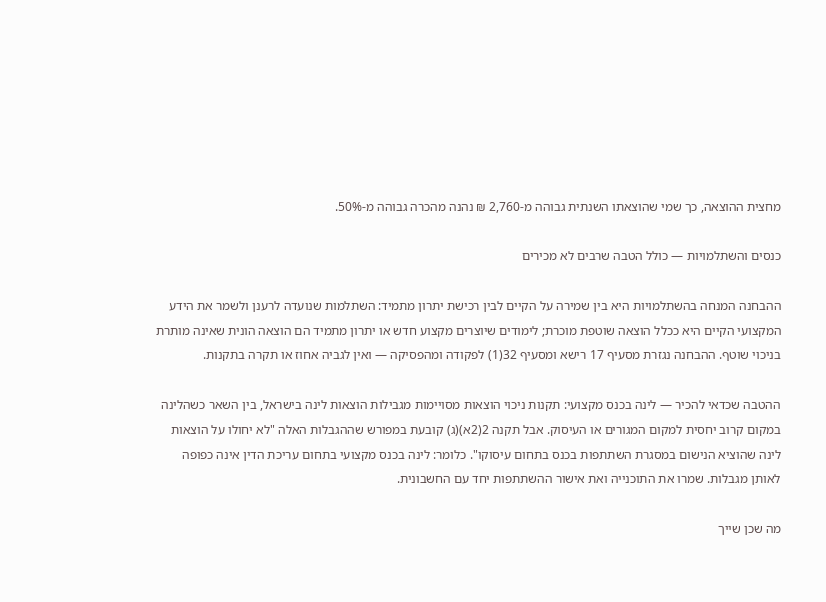מחצית ההוצאה, כך שמי שהוצאתו השנתית גבוהה מ-2,760 ₪ נהנה מהכרה גבוהה מ-50%.

כנסים והשתלמויות — כולל הטבה שרבים לא מכירים

ההבחנה המנחה בהשתלמויות היא בין שמירה על הקיים לבין רכישת יתרון מתמיד: השתלמות שנועדה לרענן ולשמר את הידע המקצועי הקיים היא ככלל הוצאה שוטפת מוכרת; לימודים שיוצרים מקצוע חדש או יתרון מתמיד הם הוצאה הונית שאינה מותרת בניכוי שוטף. ההבחנה נגזרת מסעיף 17 רישא ומסעיף 32(1) לפקודה ומהפסיקה — ואין לגביה אחוז או תקרה בתקנות.

ההטבה שכדאי להכיר — לינה בכנס מקצועי: תקנות ניכוי הוצאות מסויימות מגבילות הוצאות לינה בישראל, בין השאר כשהלינה במקום קרוב יחסית למקום המגורים או העיסוק. אבל תקנה 2(2א)(ג) קובעת במפורש שההגבלות האלה "לא יחולו על הוצאות לינה שהוציא הנישום במסגרת השתתפות בכנס בתחום עיסוקו". כלומר: לינה בכנס מקצועי בתחום עריכת הדין אינה כפופה לאותן מגבלות. שמרו את התוכנייה ואת אישור ההשתתפות יחד עם החשבונית.

מה שכן שייך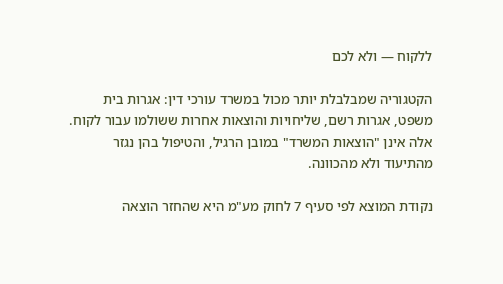ללקוח — ולא לכם

הקטגוריה שמבלבלת יותר מכול במשרד עורכי דין: אגרות בית משפט, אגרות רשם, שליחויות והוצאות אחרות ששולמו עבור לקוח. אלה אינן "הוצאות המשרד" במובן הרגיל, והטיפול בהן נגזר מהתיעוד ולא מהכוונה.

נקודת המוצא לפי סעיף 7 לחוק מע"מ היא שהחזר הוצאה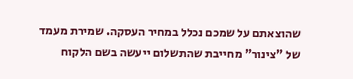שהוצאתם על שמכם נכלל במחיר העסקה. שמירת מעמד של "צינור" מחייבת שהתשלום ייעשה בשם הלקוח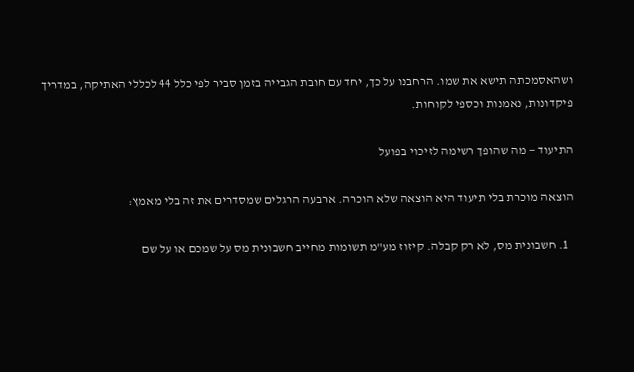ושהאסמכתה תישא את שמו. הרחבנו על כך, יחד עם חובת הגבייה בזמן סביר לפי כלל 44 לכללי האתיקה, במדריך פיקדונות, נאמנות וכספי לקוחות.

התיעוד — מה שהופך רשימה לזיכוי בפועל

הוצאה מוכרת בלי תיעוד היא הוצאה שלא הוכרה. ארבעה הרגלים שמסדרים את זה בלי מאמץ:

  1. חשבונית מס, לא רק קבלה. קיזוז מע"מ תשומות מחייב חשבונית מס על שמכם או על שם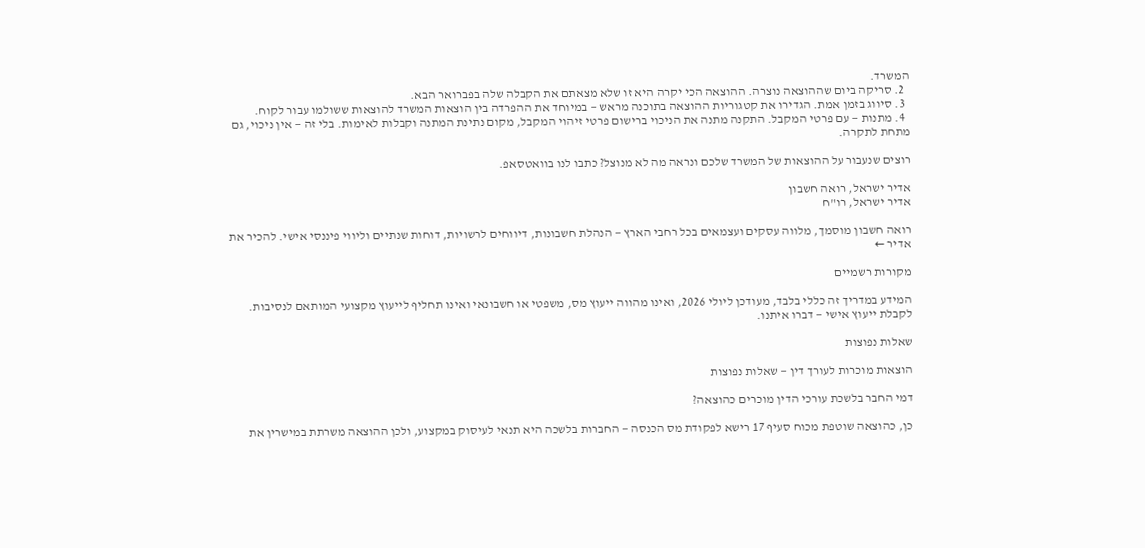המשרד.
  2. סריקה ביום שההוצאה נוצרה. ההוצאה הכי יקרה היא זו שלא מצאתם את הקבלה שלה בפברואר הבא.
  3. סיווג בזמן אמת. הגדירו את קטגוריות ההוצאה בתוכנה מראש — במיוחד את ההפרדה בין הוצאות המשרד להוצאות ששולמו עבור לקוח.
  4. מתנות — עם פרטי המקבל. התקנה מתנה את הניכוי ברישום פרטי זיהוי המקבל, מקום נתינת המתנה וקבלות לאימות. בלי זה — אין ניכוי, גם מתחת לתקרה.

רוצים שנעבור על ההוצאות של המשרד שלכם ונראה מה לא מנוצל? כתבו לנו בוואטסאפ.

אדיר ישראל, רואה חשבון
אדיר ישראל, רו"ח

רואה חשבון מוסמך, מלווה עסקים ועצמאים בכל רחבי הארץ — הנהלת חשבונות, דיווחים לרשויות, דוחות שנתיים וליווי פיננסי אישי. להכיר את אדיר ←

מקורות רשמיים

המידע במדריך זה כללי בלבד, מעודכן ליולי 2026, ואינו מהווה ייעוץ מס, משפטי או חשבונאי ואינו תחליף לייעוץ מקצועי המותאם לנסיבות. לקבלת ייעוץ אישי — דברו איתנו.

שאלות נפוצות

הוצאות מוכרות לעורך דין — שאלות נפוצות

דמי החבר בלשכת עורכי הדין מוכרים כהוצאה?

כן, כהוצאה שוטפת מכוח סעיף 17 רישא לפקודת מס הכנסה — החברות בלשכה היא תנאי לעיסוק במקצוע, ולכן ההוצאה משרתת במישרין את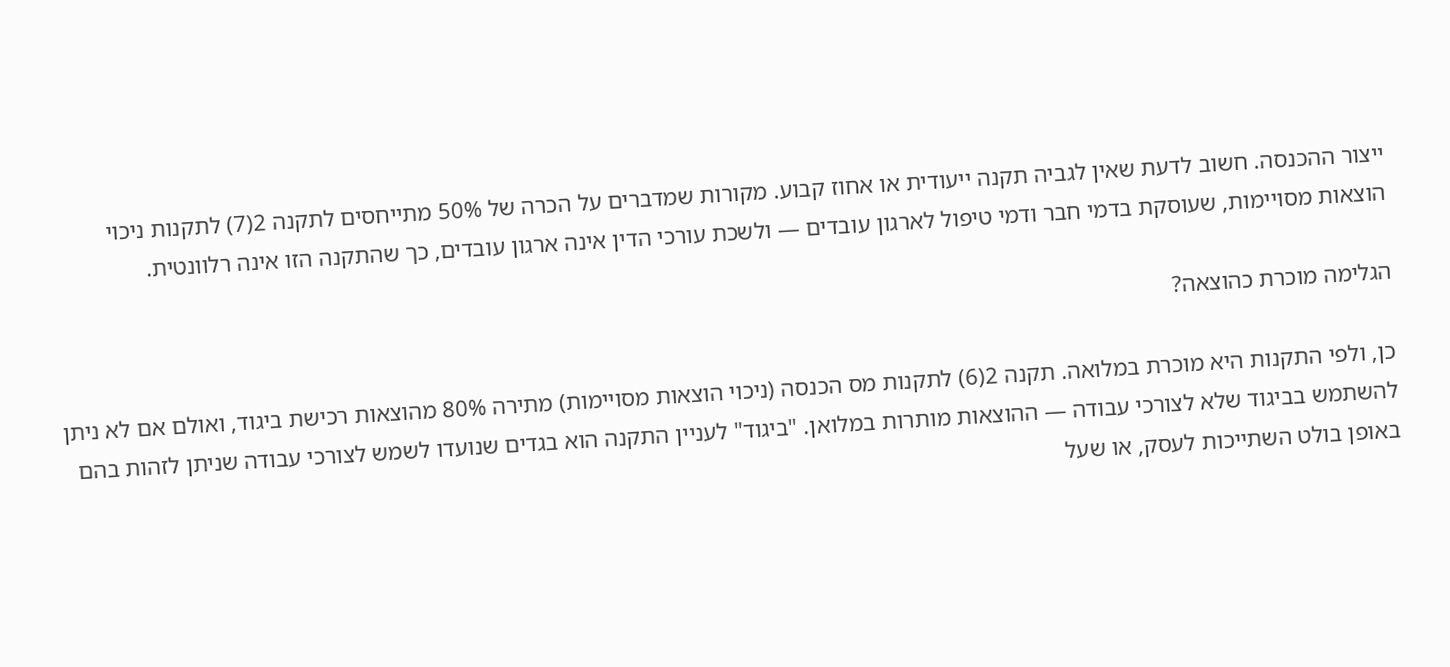ייצור ההכנסה. חשוב לדעת שאין לגביה תקנה ייעודית או אחוז קבוע. מקורות שמדברים על הכרה של 50% מתייחסים לתקנה 2(7) לתקנות ניכוי הוצאות מסויימות, שעוסקת בדמי חבר ודמי טיפול לארגון עובדים — ולשכת עורכי הדין אינה ארגון עובדים, כך שהתקנה הזו אינה רלוונטית.

הגלימה מוכרת כהוצאה?

כן, ולפי התקנות היא מוכרת במלואה. תקנה 2(6) לתקנות מס הכנסה (ניכוי הוצאות מסויימות) מתירה 80% מהוצאות רכישת ביגוד, ואולם אם לא ניתן להשתמש בביגוד שלא לצורכי עבודה — ההוצאות מותרות במלואן. "ביגוד" לעניין התקנה הוא בגדים שנועדו לשמש לצורכי עבודה שניתן לזהות בהם באופן בולט השתייכות לעסק, או שעל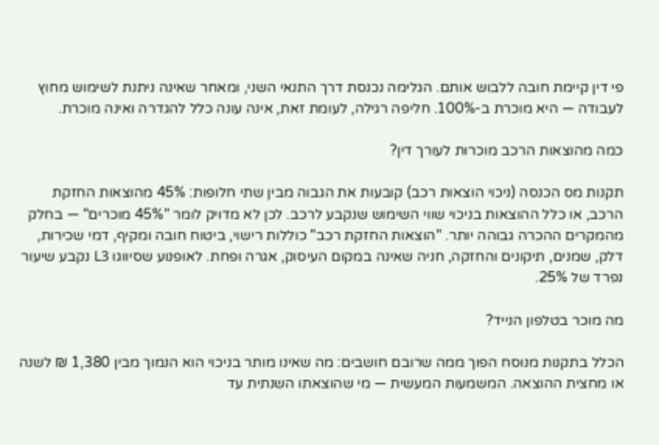פי דין קיימת חובה ללבוש אותם. הגלימה נכנסת דרך התנאי השני, ומאחר שאינה ניתנת לשימוש מחוץ לעבודה — היא מוכרת ב-100%. חליפה רגילה, לעומת זאת, אינה עונה כלל להגדרה ואינה מוכרת.

כמה מהוצאות הרכב מוכרות לעורך דין?

תקנות מס הכנסה (ניכוי הוצאות רכב) קובעות את הגבוה מבין שתי חלופות: 45% מהוצאות החזקת הרכב, או כלל ההוצאות בניכוי שווי השימוש שנקבע לרכב. לכן לא מדויק לומר "45% מוכרים" — בחלק מהמקרים ההכרה גבוהה יותר. "הוצאות החזקת רכב" כוללות רישוי, ביטוח חובה ומקיף, דמי שכירות, דלק, שמנים, תיקונים והחזקה, חניה שאינה במקום העיסוק, אגרה ופחת. לאופנוע שסיווגו L3 נקבע שיעור נפרד של 25%.

מה מוכר בטלפון הנייד?

הכלל בתקנות מנוסח הפוך ממה שרובם חושבים: מה שאינו מותר בניכוי הוא הנמוך מבין 1,380 ₪ לשנה או מחצית ההוצאה. המשמעות המעשית — מי שהוצאתו השנתית עד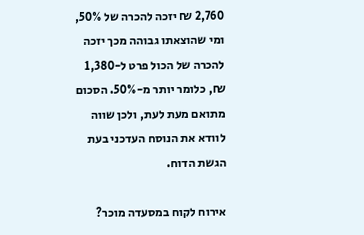2,760 ₪ יזכה להכרה של 50%, ומי שהוצאתו גבוהה מכך יזכה להכרה של הכול פרט ל-1,380 ₪, כלומר יותר מ-50%. הסכום מתואם מעת לעת, ולכן שווה לוודא את הנוסח העדכני בעת הגשת הדוח.

אירוח לקוח במסעדה מוכר?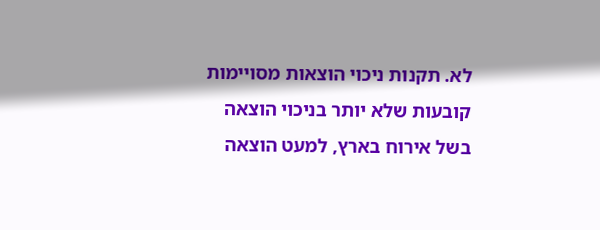לא. תקנות ניכוי הוצאות מסויימות קובעות שלא יותר בניכוי הוצאה בשל אירוח בארץ, למעט הוצאה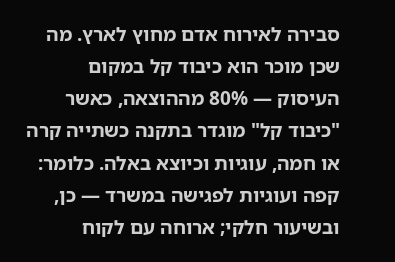סבירה לאירוח אדם מחוץ לארץ. מה שכן מוכר הוא כיבוד קל במקום העיסוק — 80% מההוצאה, כאשר "כיבוד קל" מוגדר בתקנה כשתייה קרה או חמה, עוגיות וכיוצא באלה. כלומר: קפה ועוגיות לפגישה במשרד — כן, ובשיעור חלקי; ארוחה עם לקוח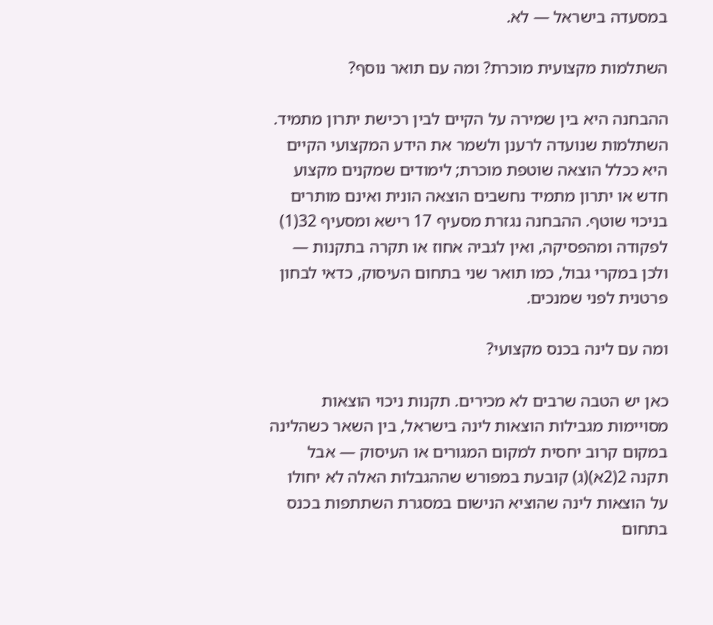במסעדה בישראל — לא.

השתלמות מקצועית מוכרת? ומה עם תואר נוסף?

ההבחנה היא בין שמירה על הקיים לבין רכישת יתרון מתמיד. השתלמות שנועדה לרענן ולשמר את הידע המקצועי הקיים היא ככלל הוצאה שוטפת מוכרת; לימודים שמקנים מקצוע חדש או יתרון מתמיד נחשבים הוצאה הונית ואינם מותרים בניכוי שוטף. ההבחנה נגזרת מסעיף 17 רישא ומסעיף 32(1) לפקודה ומהפסיקה, ואין לגביה אחוז או תקרה בתקנות — ולכן במקרי גבול, כמו תואר שני בתחום העיסוק, כדאי לבחון פרטנית לפני שמנכים.

ומה עם לינה בכנס מקצועי?

כאן יש הטבה שרבים לא מכירים. תקנות ניכוי הוצאות מסויימות מגבילות הוצאות לינה בישראל, בין השאר כשהלינה במקום קרוב יחסית למקום המגורים או העיסוק — אבל תקנה 2(2א)(ג) קובעת במפורש שההגבלות האלה לא יחולו על הוצאות לינה שהוציא הנישום במסגרת השתתפות בכנס בתחום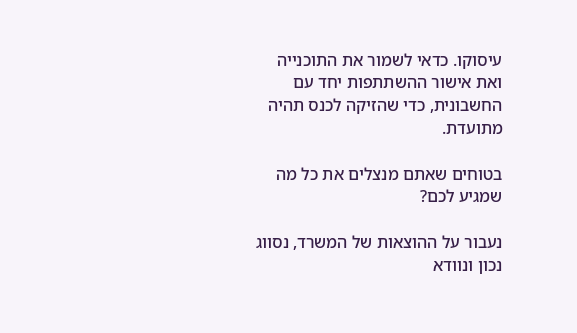עיסוקו. כדאי לשמור את התוכנייה ואת אישור ההשתתפות יחד עם החשבונית, כדי שהזיקה לכנס תהיה מתועדת.

בטוחים שאתם מנצלים את כל מה שמגיע לכם?

נעבור על ההוצאות של המשרד, נסווג נכון ונוודא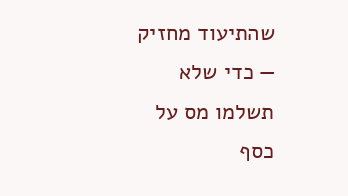שהתיעוד מחזיק — כדי שלא תשלמו מס על כסף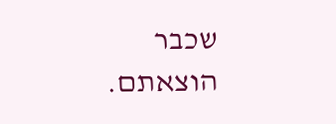שכבר הוצאתם.